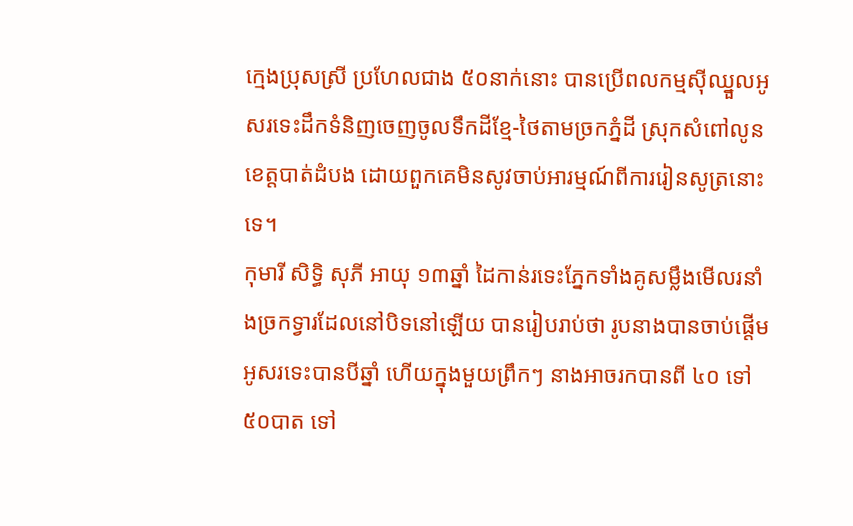ក្មេងប្រុសស្រី ប្រហែលជាង ៥០នាក់នោះ បានប្រើពលកម្មស៊ីឈ្នួលអូសរទេះដឹកទំនិញចេញចូលទឹកដីខ្មែ-ថៃតាមច្រកភ្នំដី ស្រុកសំពៅលូន ខេត្តបាត់ដំបង ដោយពួកគេមិនសូវចាប់អារម្មណ៍ពីការរៀនសូត្រនោះទេ។
កុមារី សិទ្ធិ សុភី អាយុ ១៣ឆ្នាំ ដៃកាន់រទេះភ្នែកទាំងគូសម្លឹងមើលរនាំងច្រកទ្វារដែលនៅបិទនៅឡើយ បានរៀបរាប់ថា រូបនាងបានចាប់ផ្តើមអូសរទេះបានបីឆ្នាំ ហើយក្នុងមួយព្រឹកៗ នាងអាចរកបានពី ៤០ ទៅ ៥០បាត ទៅ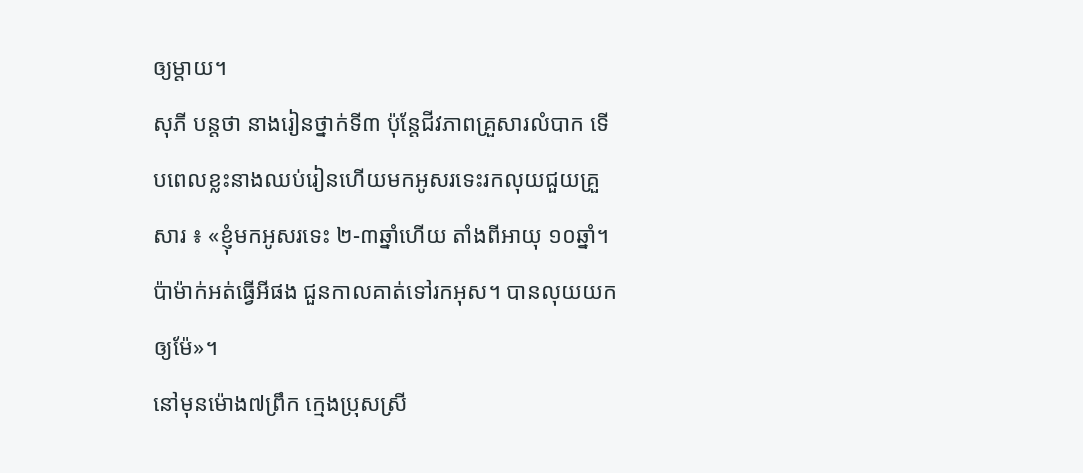ឲ្យម្ដាយ។
សុភី បន្តថា នាងរៀនថ្នាក់ទី៣ ប៉ុន្តែជីវភាពគ្រួសារលំបាក ទើបពេលខ្លះនាងឈប់រៀនហើយមកអូសរទេះរកលុយជួយគ្រួសារ ៖ «ខ្ញុំមកអូសរទេះ ២-៣ឆ្នាំហើយ តាំងពីអាយុ ១០ឆ្នាំ។ ប៉ាម៉ាក់អត់ធ្វើអីផង ជួនកាលគាត់ទៅរកអុស។ បានលុយយកឲ្យម៉ែ»។
នៅមុនម៉ោង៧ព្រឹក ក្មេងប្រុសស្រី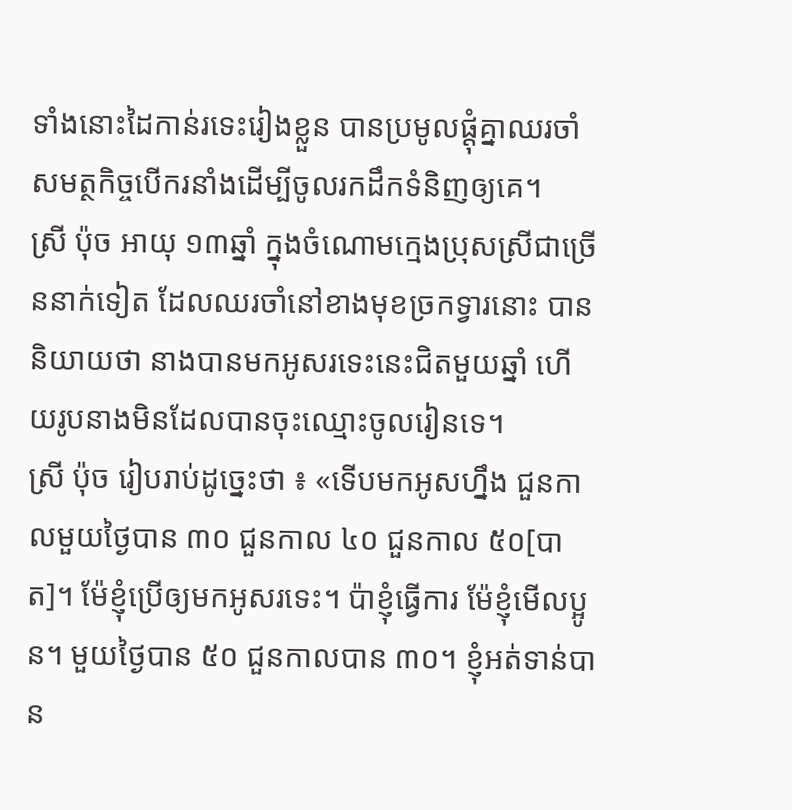ទាំងនោះដៃកាន់រទេះរៀងខ្លួន បានប្រមូលផ្តុំគ្នាឈរចាំសមត្ថកិច្ចបើករនាំងដើម្បីចូលរកដឹកទំនិញឲ្យគេ។
ស្រី ប៉ុច អាយុ ១៣ឆ្នាំ ក្នុងចំណោមក្មេងប្រុសស្រីជាច្រើននាក់ទៀត ដែលឈរចាំនៅខាងមុខច្រកទ្វារនោះ បាននិយាយថា នាងបានមកអូសរទេះនេះជិតមួយឆ្នាំ ហើយរូបនាងមិនដែលបានចុះឈ្មោះចូលរៀនទេ។
ស្រី ប៉ុច រៀបរាប់ដូច្នេះថា ៖ «ទើបមកអូសហ្នឹង ជួនកាលមួយថ្ងៃបាន ៣០ ជួនកាល ៤០ ជួនកាល ៥០[បាត]។ ម៉ែខ្ញុំប្រើឲ្យមកអូសរទេះ។ ប៉ាខ្ញុំធ្វើការ ម៉ែខ្ញុំមើលប្អូន។ មួយថ្ងៃបាន ៥០ ជួនកាលបាន ៣០។ ខ្ញុំអត់ទាន់បាន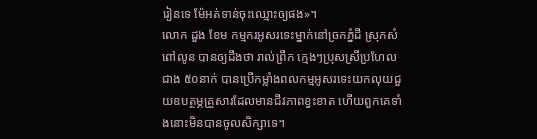រៀនទេ ម៉ែអត់ទាន់ចុះឈ្មោះឲ្យផង»។
លោក ដួង ខែម កម្មករអូសរទេះម្នាក់នៅច្រកភ្នំដី ស្រុកសំពៅលូន បានឲ្យដឹងថា រាល់ព្រឹក ក្មេងៗប្រុសស្រីប្រហែលជាង ៥០នាក់ បានប្រើកម្លាំងពលកម្មអូសរទេះយកលុយជួយឧបត្ថម្ភគ្រួសារដែលមានជីវភាពខ្វះខាត ហើយពួកគេទាំងនោះមិនបានចូលសិក្សាទេ។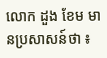លោក ដួង ខែម មានប្រសាសន៍ថា ៖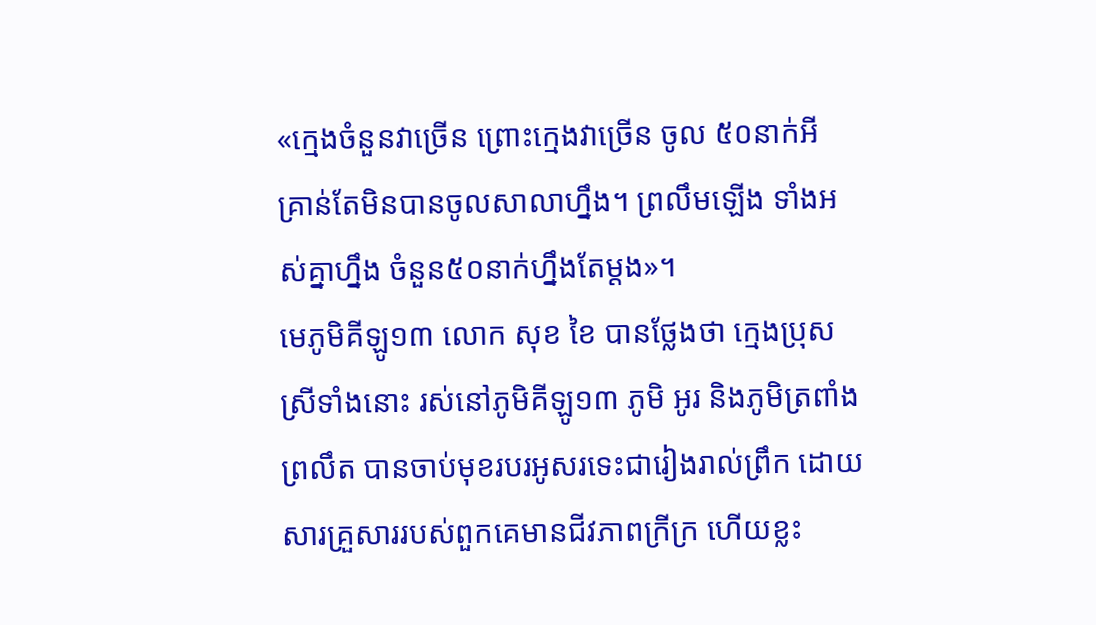«ក្មេងចំនួនវាច្រើន ព្រោះក្មេងវាច្រើន ចូល ៥០នាក់អី គ្រាន់តែមិនបានចូលសាលាហ្នឹង។ ព្រលឹមឡើង ទាំងអស់គ្នាហ្នឹង ចំនួន៥០នាក់ហ្នឹងតែម្ដង»។
មេភូមិគីឡូ១៣ លោក សុខ ខៃ បានថ្លែងថា ក្មេងប្រុសស្រីទាំងនោះ រស់នៅភូមិគីឡូ១៣ ភូមិ អូរ និងភូមិត្រពាំងព្រលឹត បានចាប់មុខរបរអូសរទេះជារៀងរាល់ព្រឹក ដោយសារគ្រួសាររបស់ពួកគេមានជីវភាពក្រីក្រ ហើយខ្លះ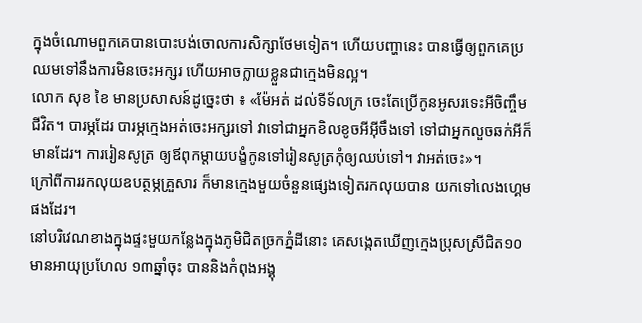ក្នុងចំណោមពួកគេបានបោះបង់ចោលការសិក្សាថែមទៀត។ ហើយបញ្ហានេះ បានធ្វើឲ្យពួកគេប្រឈមទៅនឹងការមិនចេះអក្សរ ហើយអាចក្លាយខ្លួនជាក្មេងមិនល្អ។
លោក សុខ ខៃ មានប្រសាសន៍ដូច្នេះថា ៖ «ម៉ែអត់ ដល់ទីទ័លក្រ ចេះតែប្រើកូនអូសរទេះអីចិញ្ចឹមជីវិត។ បារម្ភដែរ បារម្ភក្មេងអត់ចេះអក្សរទៅ វាទៅជាអ្នកខិលខូចអីអ៊ីចឹងទៅ ទៅជាអ្នកលួចឆក់អីក៏មានដែរ។ ការរៀនសូត្រ ឲ្យឪពុកម្ដាយបង្ខំកូនទៅរៀនសូត្រកុំឲ្យឈប់ទៅ។ វាអត់ចេះ»។
ក្រៅពីការរកលុយឧបត្ថម្ភគ្រួសារ ក៏មានក្មេងមួយចំនួនផ្សេងទៀតរកលុយបាន យកទៅលេងហ្គេមផងដែរ។
នៅបរិវេណខាងក្នុងផ្ទះមួយកន្លែងក្នុងភូមិជិតច្រកភ្នំដីនោះ គេសង្កេតឃើញក្មេងប្រុសស្រីជិត១០ មានអាយុប្រហែល ១៣ឆ្នាំចុះ បាននិងកំពុងអង្គុ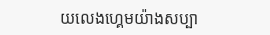យលេងហ្គេមយ៉ាងសប្បា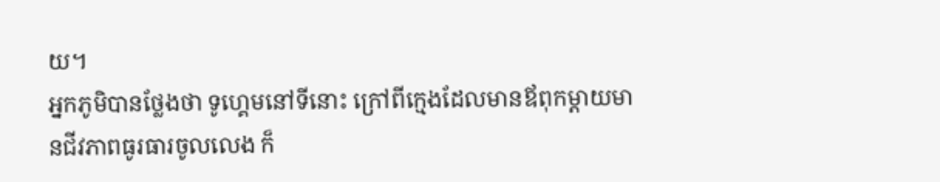យ។
អ្នកភូមិបានថ្លែងថា ទូហ្គេមនៅទីនោះ ក្រៅពីក្មេងដែលមានឪពុកម្តាយមានជីវភាពធូរធារចូលលេង ក៏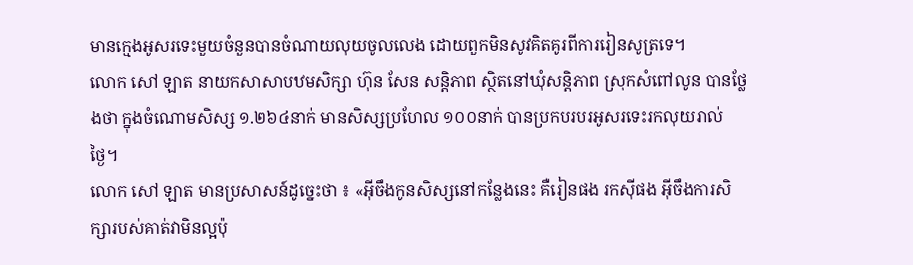មានក្មេងអូសរទេះមួយចំនួនបានចំណាយលុយចូលលេង ដោយពួកមិនសូវគិតគូរពីការរៀនសូត្រទេ។
លោក សៅ ឡាត នាយកសាសាបឋមសិក្សា ហ៊ុន សែន សន្តិភាព ស្ថិតនៅឃុំសន្តិភាព ស្រុកសំពៅលូន បានថ្លែងថា ក្នុងចំណោមសិស្ស ១.២៦៤នាក់ មានសិស្សប្រហែល ១០០នាក់ បានប្រកបរបរអូសរទេះរកលុយរាល់ថ្ងៃ។
លោក សៅ ឡាត មានប្រសាសន៍ដូច្នេះថា ៖ «អ៊ីចឹងកូនសិស្សនៅកន្លែងនេះ គឺរៀនផង រកស៊ីផង អ៊ីចឹងការសិក្សារបស់គាត់វាមិនល្អប៉ុ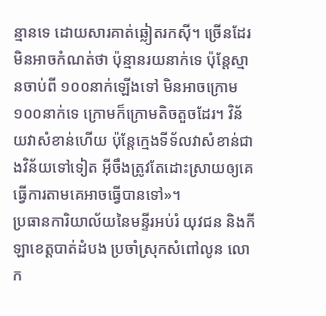ន្មានទេ ដោយសារគាត់ឆ្លៀតរកស៊ី។ ច្រើនដែរ មិនអាចកំណត់ថា ប៉ុន្មានរយនាក់ទេ ប៉ុន្តែស្មានចាប់ពី ១០០នាក់ឡើងទៅ មិនអាចក្រោម ១០០នាក់ទេ ក្រោមក៏ក្រោមតិចតួចដែរ។ វិន័យវាសំខាន់ហើយ ប៉ុន្តែក្មេងទីទ័លវាសំខាន់ជាងវិន័យទៅទៀត អ៊ីចឹងត្រូវតែដោះស្រាយឲ្យគេធ្វើការតាមគេអាចធ្វើបានទៅ»។
ប្រធានការិយាល័យនៃមន្ទីរអប់រំ យុវជន និងកីឡាខេត្តបាត់ដំបង ប្រចាំស្រុកសំពៅលូន លោក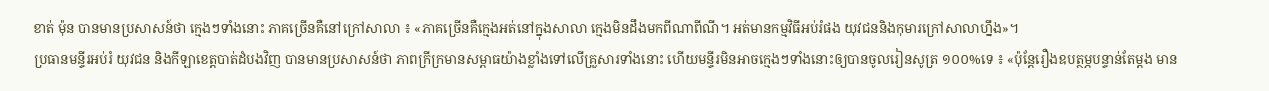ខាត់ ម៉ុន បានមានប្រសាសន៍ថា ក្មេងៗទាំងនោះ ភាគច្រើនគឺនៅក្រៅសាលា ៖ «ភាគច្រើនគឺក្មេងអត់នៅក្នុងសាលា ក្មេងមិនដឹងមកពីណាពីណី។ អត់មានកម្មវិធីអប់រំផង យុវជននិងកុមារក្រៅសាលាហ្នឹង»។
ប្រធានមន្ទីរអប់រំ យុវជន និងកីឡាខេត្តបាត់ដំបងវិញ បានមានប្រសាសន៍ថា ភាពក្រីក្រមានសម្ពាធយ៉ាងខ្លាំងទៅលើគ្រួសារទាំងនោះ ហើយមន្ទីរមិនអាចក្មេងៗទាំងនោះឲ្យបានចូលរៀនសូត្រ ១០០%ទេ ៖ «ប៉ុន្តែរឿងឧបត្ថម្ភបន្ទាន់តែម្ដង មាន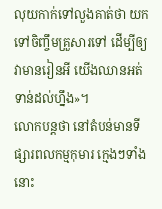លុយកាក់ទៅលួងគាត់ថា យកទៅចិញ្ចឹមគ្រួសារទៅ ដើម្បីឲ្យវាមានរៀនអី យើងឈានអត់ទាន់ដល់ហ្នឹង»។
លោកបន្តថា នៅតំបន់មានទីផ្សារពលកម្មកុមារ ក្មេងៗទាំងនោះ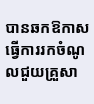បានឆកឱកាសធ្វើការរកចំណូលជួយគ្រួសា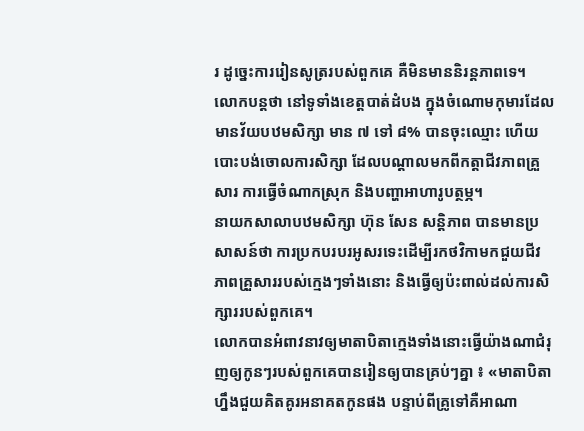រ ដូច្នេះការរៀនសូត្ររបស់ពួកគេ គឺមិនមាននិរន្តភាពទេ។
លោកបន្តថា នៅទូទាំងខេត្តបាត់ដំបង ក្នុងចំណោមកុមារដែលមានវ័យបឋមសិក្សា មាន ៧ ទៅ ៨% បានចុះឈ្មោះ ហើយបោះបង់ចោលការសិក្សា ដែលបណ្តាលមកពីកត្តាជីវភាពគ្រួសារ ការធ្វើចំណាកស្រុក និងបញ្ហាអាហារូបត្ថម្ភ។
នាយកសាលាបឋមសិក្សា ហ៊ុន សែន សន្តិភាព បានមានប្រសាសន៍ថា ការប្រកបរបរអូសរទេះដើម្បីរកថវិកាមកជួយជីវភាពគ្រួសាររបស់ក្មេងៗទាំងនោះ និងធ្វើឲ្យប៉ះពាល់ដល់ការសិក្សាររបស់ពួកគេ។
លោកបានអំពាវនាវឲ្យមាតាបិតាក្មេងទាំងនោះធ្វើយ៉ាងណាជំរុញឲ្យកូនៗរបស់ពួកគេបានរៀនឲ្យបានគ្រប់ៗគ្នា ៖ «មាតាបិតាហ្នឹងជួយគិតគូរអនាគតកូនផង បន្ទាប់ពីគ្រូទៅគឺអាណា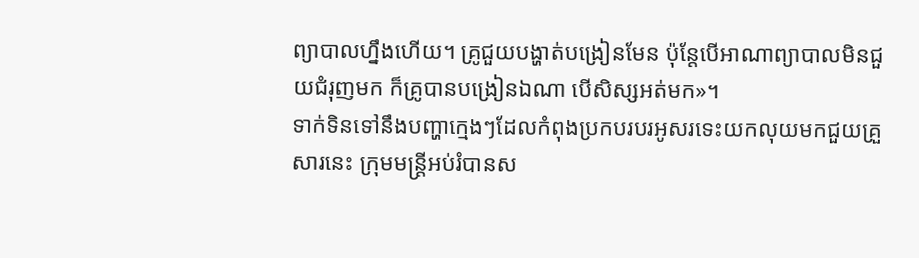ព្យាបាលហ្នឹងហើយ។ គ្រូជួយបង្ហាត់បង្រៀនមែន ប៉ុន្តែបើអាណាព្យាបាលមិនជួយជំរុញមក ក៏គ្រូបានបង្រៀនឯណា បើសិស្សអត់មក»។
ទាក់ទិនទៅនឹងបញ្ហាក្មេងៗដែលកំពុងប្រកបរបរអូសរទេះយកលុយមកជួយគ្រួសារនេះ ក្រុមមន្ត្រីអប់រំបានស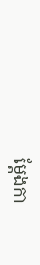ម្តែងកា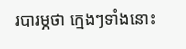របារម្ភថា ក្មេងៗទាំងនោះ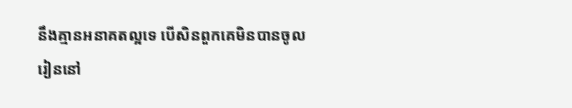នឹងគ្មានអនាគតល្អទេ បើសិនពួកគេមិនបានចូលរៀននៅ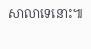សាលាទេនោះ៕